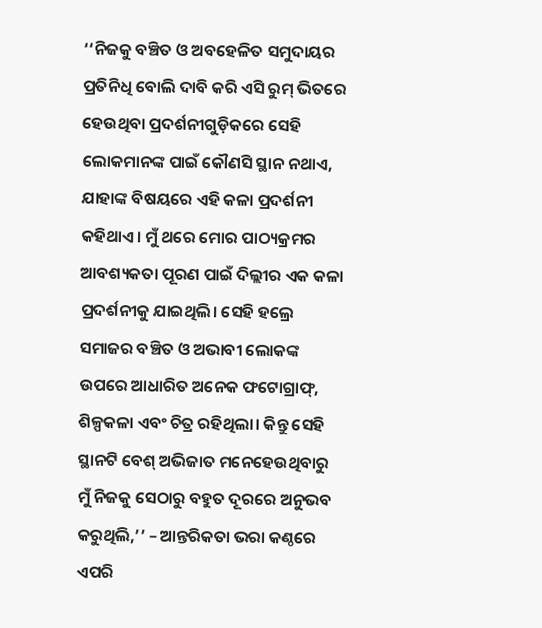‘‘ନିଜକୁ ବଞ୍ଚିତ ଓ ଅବହେଳିତ ସମୁଦାୟର ପ୍ରତିନିଧି ବୋଲି ଦାବି କରି ଏସି ରୁମ୍ ଭିତରେ ହେଉଥିବା ପ୍ରଦର୍ଶନୀଗୁଡ଼ିକରେ ସେହି ଲୋକମାନଙ୍କ ପାଇଁ କୌଣସି ସ୍ଥାନ ନଥାଏ, ଯାହାଙ୍କ ବିଷୟରେ ଏହି କଳା ପ୍ରଦର୍ଶନୀ କହିଥାଏ। ମୁଁ ଥରେ ମୋର ପାଠ୍ୟକ୍ରମର ଆବଶ୍ୟକତା ପୂରଣ ପାଇଁ ଦିଲ୍ଲୀର ଏକ କଳା ପ୍ରଦର୍ଶନୀକୁ ଯାଇଥିଲି। ସେହି ହଲ୍ରେ ସମାଜର ବଞ୍ଚିତ ଓ ଅଭାବୀ ଲୋକଙ୍କ ଉପରେ ଆଧାରିତ ଅନେକ ଫଟୋଗ୍ରାଫ୍, ଶିଳ୍ପକଳା ଏବଂ ଚିତ୍ର ରହିଥିଲା। କିନ୍ତୁ ସେହି ସ୍ଥାନଟି ବେଶ୍ ଅଭିଜାତ ମନେହେଉଥିବାରୁ ମୁଁ ନିଜକୁ ସେଠାରୁ ବହୁତ ଦୂରରେ ଅନୁଭବ କରୁଥିଲି,’’ – ଆନ୍ତରିକତା ଭରା କଣ୍ଠରେ ଏପରି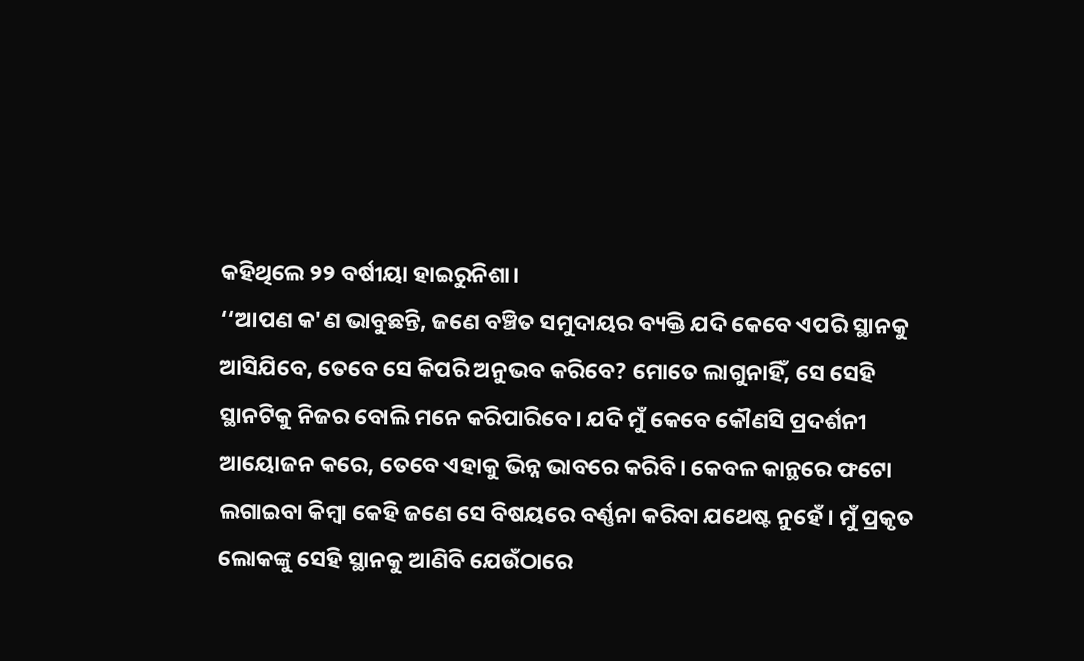କହିଥିଲେ ୨୨ ବର୍ଷୀୟା ହାଇରୁନିଶା।
‘‘ଆପଣ କ'ଣ ଭାବୁଛନ୍ତି, ଜଣେ ବଞ୍ଚିତ ସମୁଦାୟର ବ୍ୟକ୍ତି ଯଦି କେବେ ଏପରି ସ୍ଥାନକୁ ଆସିଯିବେ, ତେବେ ସେ କିପରି ଅନୁଭବ କରିବେ? ମୋତେ ଲାଗୁନାହିଁ, ସେ ସେହି ସ୍ଥାନଟିକୁ ନିଜର ବୋଲି ମନେ କରିପାରିବେ। ଯଦି ମୁଁ କେବେ କୌଣସି ପ୍ରଦର୍ଶନୀ ଆୟୋଜନ କରେ, ତେବେ ଏହାକୁ ଭିନ୍ନ ଭାବରେ କରିବି। କେବଳ କାନ୍ଥରେ ଫଟୋ ଲଗାଇବା କିମ୍ବା କେହି ଜଣେ ସେ ବିଷୟରେ ବର୍ଣ୍ଣନା କରିବା ଯଥେଷ୍ଟ ନୁହେଁ। ମୁଁ ପ୍ରକୃତ ଲୋକଙ୍କୁ ସେହି ସ୍ଥାନକୁ ଆଣିବି ଯେଉଁଠାରେ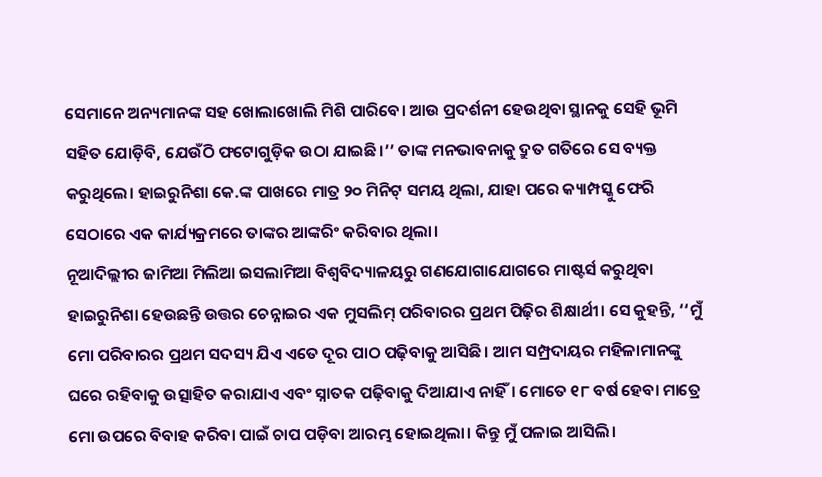ସେମାନେ ଅନ୍ୟମାନଙ୍କ ସହ ଖୋଲାଖୋଲି ମିଶି ପାରିବେ। ଆଉ ପ୍ରଦର୍ଶନୀ ହେଉଥିବା ସ୍ଥାନକୁ ସେହି ଭୂମି ସହିତ ଯୋଡ଼ିବି, ଯେଉଁଠି ଫଟୋଗୁଡ଼ିକ ଉଠା ଯାଇଛି।’’ ତାଙ୍କ ମନଭାବନାକୁ ଦ୍ରୁତ ଗତିରେ ସେ ବ୍ୟକ୍ତ କରୁଥିଲେ। ହାଇରୁନିଶା କେ.ଙ୍କ ପାଖରେ ମାତ୍ର ୨୦ ମିନିଟ୍ ସମୟ ଥିଲା, ଯାହା ପରେ କ୍ୟାମ୍ପସ୍କୁ ଫେରି ସେଠାରେ ଏକ କାର୍ଯ୍ୟକ୍ରମରେ ତାଙ୍କର ଆଙ୍କରିଂ କରିବାର ଥିଲା।
ନୂଆଦିଲ୍ଲୀର ଜାମିଆ ମିଲିଆ ଇସଲାମିଆ ବିଶ୍ୱବିଦ୍ୟାଳୟରୁ ଗଣଯୋଗାଯୋଗରେ ମାଷ୍ଟର୍ସ କରୁଥିବା ହାଇରୁନିଶା ହେଉଛନ୍ତି ଉତ୍ତର ଚେନ୍ନାଇର ଏକ ମୁସଲିମ୍ ପରିବାରର ପ୍ରଥମ ପିଢ଼ିର ଶିକ୍ଷାର୍ଥୀ। ସେ କୁହନ୍ତି, ‘‘ମୁଁ ମୋ ପରିବାରର ପ୍ରଥମ ସଦସ୍ୟ ଯିଏ ଏତେ ଦୂର ପାଠ ପଢ଼ିବାକୁ ଆସିଛି। ଆମ ସମ୍ପ୍ରଦାୟର ମହିଳାମାନଙ୍କୁ ଘରେ ରହିବାକୁ ଉତ୍ସାହିତ କରାଯାଏ ଏବଂ ସ୍ନାତକ ପଢ଼ିବାକୁ ଦିଆଯାଏ ନାହିଁ। ମୋତେ ୧୮ ବର୍ଷ ହେବା ମାତ୍ରେ ମୋ ଉପରେ ବିବାହ କରିବା ପାଇଁ ଚାପ ପଡ଼ିବା ଆରମ୍ଭ ହୋଇଥିଲା। କିନ୍ତୁ ମୁଁ ପଳାଇ ଆସିଲି।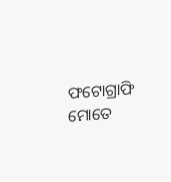ଫଟୋଗ୍ରାଫି ମୋତେ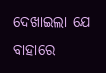ଦେଖାଇଲା ଯେ ବାହାରେ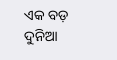ଏକ ବଡ଼ ଦୁନିଆ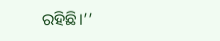ରହିଛି।’’